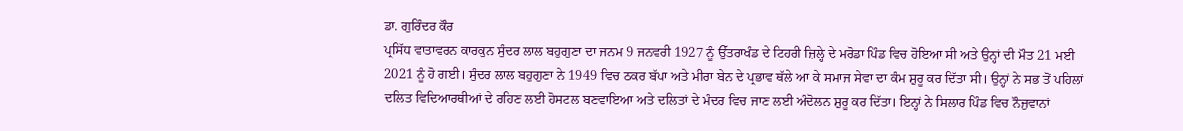ਡਾ. ਗੁਰਿੰਦਰ ਕੌਰ
ਪ੍ਰਸਿੱਧ ਵਾਤਾਵਰਨ ਕਾਰਕੁਨ ਸੁੰਦਰ ਲਾਲ ਬਹੁਗੁਣਾ ਦਾ ਜਨਮ 9 ਜਨਵਰੀ 1927 ਨੂੰ ਉੱਤਰਾਖੰਡ ਦੇ ਟਿਹਰੀ ਜ਼ਿਲ੍ਹੇ ਦੇ ਮਰੋਡਾ ਪਿੰਡ ਵਿਚ ਹੋਇਆ ਸੀ ਅਤੇ ਉਨ੍ਹਾਂ ਦੀ ਮੌਤ 21 ਮਈ 2021 ਨੂੰ ਹੋ ਗਈ। ਸੁੰਦਰ ਲਾਲ ਬਹੁਗੁਣਾ ਨੇ 1949 ਵਿਚ ਠਕਰ ਬੱਪਾ ਅਤੇ ਮੀਰਾ ਬੇਨ ਦੇ ਪ੍ਰਭਾਵ ਥੱਲੇ ਆ ਕੇ ਸਮਾਜ ਸੇਵਾ ਦਾ ਕੰਮ ਸ਼ੁਰੂ ਕਰ ਦਿੱਤਾ ਸੀ। ਉਨ੍ਹਾਂ ਨੇ ਸਭ ਤੋਂ ਪਹਿਲਾਂ ਦਲਿਤ ਵਿਦਿਆਰਥੀਆਂ ਦੇ ਰਹਿਣ ਲਈ ਹੋਸਟਲ ਬਣਵਾਇਆ ਅਤੇ ਦਲਿਤਾਂ ਦੇ ਮੰਦਰ ਵਿਚ ਜਾਣ ਲਈ ਅੰਦੋਲਨ ਸ਼ੁਰੂ ਕਰ ਦਿੱਤਾ। ਇਨ੍ਹਾਂ ਨੇ ਸਿਲਾਰ ਪਿੰਡ ਵਿਚ ਨੌਜੁਵਾਨਾਂ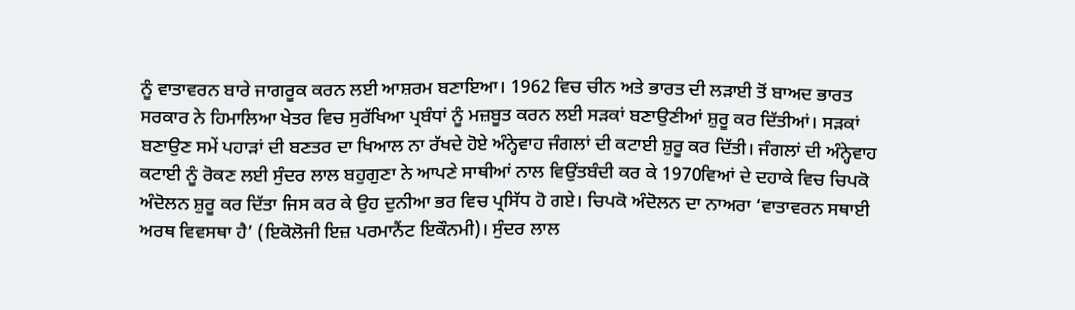ਨੂੰ ਵਾਤਾਵਰਨ ਬਾਰੇ ਜਾਗਰੂਕ ਕਰਨ ਲਈ ਆਸ਼ਰਮ ਬਣਾਇਆ। 1962 ਵਿਚ ਚੀਨ ਅਤੇ ਭਾਰਤ ਦੀ ਲੜਾਈ ਤੋਂ ਬਾਅਦ ਭਾਰਤ ਸਰਕਾਰ ਨੇ ਹਿਮਾਲਿਆ ਖੇਤਰ ਵਿਚ ਸੁਰੱਖਿਆ ਪ੍ਰਬੰਧਾਂ ਨੂੰ ਮਜ਼ਬੂਤ ਕਰਨ ਲਈ ਸੜਕਾਂ ਬਣਾਉਣੀਆਂ ਸ਼ੁਰੂ ਕਰ ਦਿੱਤੀਆਂ। ਸੜਕਾਂ ਬਣਾਉਣ ਸਮੇਂ ਪਹਾੜਾਂ ਦੀ ਬਣਤਰ ਦਾ ਖਿਆਲ ਨਾ ਰੱਖਦੇ ਹੋਏ ਅੰਨ੍ਹੇਵਾਹ ਜੰਗਲਾਂ ਦੀ ਕਟਾਈ ਸ਼ੁਰੂ ਕਰ ਦਿੱਤੀ। ਜੰਗਲਾਂ ਦੀ ਅੰਨ੍ਹੇਵਾਹ ਕਟਾਈ ਨੂੰ ਰੋਕਣ ਲਈ ਸੁੰਦਰ ਲਾਲ ਬਹੁਗੁਣਾ ਨੇ ਆਪਣੇ ਸਾਥੀਆਂ ਨਾਲ ਵਿਉਂਤਬੰਦੀ ਕਰ ਕੇ 1970ਵਿਆਂ ਦੇ ਦਹਾਕੇ ਵਿਚ ਚਿਪਕੋ ਅੰਦੋਲਨ ਸ਼ੁਰੂ ਕਰ ਦਿੱਤਾ ਜਿਸ ਕਰ ਕੇ ਉਹ ਦੁਨੀਆ ਭਰ ਵਿਚ ਪ੍ਰਸਿੱਧ ਹੋ ਗਏ। ਚਿਪਕੋ ਅੰਦੋਲਨ ਦਾ ਨਾਅਰਾ ‘ਵਾਤਾਵਰਨ ਸਥਾਈ ਅਰਥ ਵਿਵਸਥਾ ਹੈ’ (ਇਕੋਲੋਜੀ ਇਜ਼ ਪਰਮਾਨੈਂਟ ਇਕੌਨਮੀ)। ਸੁੰਦਰ ਲਾਲ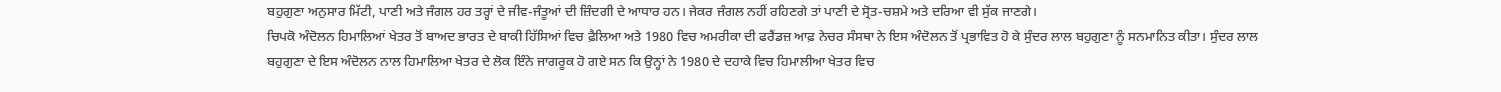ਬਹੁਗੁਣਾ ਅਨੁਸਾਰ ਮਿੱਟੀ, ਪਾਣੀ ਅਤੇ ਜੰਗਲ ਹਰ ਤਰ੍ਹਾਂ ਦੇ ਜੀਵ-ਜੰਤੂਆਂ ਦੀ ਜ਼ਿੰਦਗੀ ਦੇ ਆਧਾਰ ਹਨ। ਜੇਕਰ ਜੰਗਲ ਨਹੀਂ ਰਹਿਣਗੇ ਤਾਂ ਪਾਣੀ ਦੇ ਸ੍ਰੋਤ-ਚਸ਼ਮੇ ਅਤੇ ਦਰਿਆ ਵੀ ਸੁੱਕ ਜਾਣਗੇ।
ਚਿਪਕੋ ਅੰਦੋਲਨ ਹਿਮਾਲਿਆਂ ਖੇਤਰ ਤੋਂ ਬਾਅਦ ਭਾਰਤ ਦੇ ਬਾਕੀ ਹਿੱਸਿਆਂ ਵਿਚ ਫ਼ੈਲਿਆ ਅਤੇ 1980 ਵਿਚ ਅਮਰੀਕਾ ਦੀ ਫਰੈਂਡਜ਼ ਆਫ਼ ਨੇਚਰ ਸੰਸਥਾ ਨੇ ਇਸ ਅੰਦੋਲਨ ਤੋਂ ਪ੍ਰਭਾਵਿਤ ਹੋ ਕੇ ਸੁੰਦਰ ਲਾਲ ਬਹੁਗੁਣਾ ਨੂੰ ਸਨਮਾਨਿਤ ਕੀਤਾ। ਸੁੰਦਰ ਲਾਲ ਬਹੁਗੁਣਾ ਦੇ ਇਸ ਅੰਦੋਲਨ ਨਾਲ ਹਿਮਾਲਿਆ ਖੇਤਰ ਦੇ ਲੋਕ ਇੰਨੇ ਜਾਗਰੂਕ ਹੋ ਗਏ ਸਨ ਕਿ ਉਨ੍ਹਾਂ ਨੇ 1980 ਦੇ ਦਹਾਕੇ ਵਿਚ ਹਿਮਾਲੀਆ ਖੇਤਰ ਵਿਚ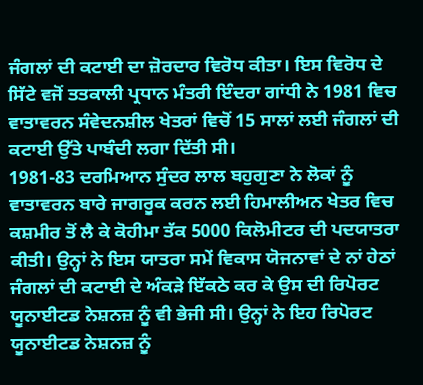ਜੰਗਲਾਂ ਦੀ ਕਟਾਈ ਦਾ ਜ਼ੋਰਦਾਰ ਵਿਰੋਧ ਕੀਤਾ। ਇਸ ਵਿਰੋਧ ਦੇ ਸਿੱਟੇ ਵਜੋਂ ਤਤਕਾਲੀ ਪ੍ਰਧਾਨ ਮੰਤਰੀ ਇੰਦਰਾ ਗਾਂਧੀ ਨੇ 1981 ਵਿਚ ਵਾਤਾਵਰਨ ਸੰਵੇਦਨਸ਼ੀਲ ਖੇਤਰਾਂ ਵਿਚੋਂ 15 ਸਾਲਾਂ ਲਈ ਜੰਗਲਾਂ ਦੀ ਕਟਾਈ ਉੱਤੇ ਪਾਬੰਦੀ ਲਗਾ ਦਿੱਤੀ ਸੀ।
1981-83 ਦਰਮਿਆਨ ਸੁੰਦਰ ਲਾਲ ਬਹੁਗੁਣਾ ਨੇ ਲੋਕਾਂ ਨੂੰ ਵਾਤਾਵਰਨ ਬਾਰੇ ਜਾਗਰੂਕ ਕਰਨ ਲਈ ਹਿਮਾਲੀਅਨ ਖੇਤਰ ਵਿਚ ਕਸ਼ਮੀਰ ਤੋਂ ਲੈ ਕੇ ਕੋਹੀਮਾ ਤੱਕ 5000 ਕਿਲੋਮੀਟਰ ਦੀ ਪਦਯਾਤਰਾ ਕੀਤੀ। ਉਨ੍ਹਾਂ ਨੇ ਇਸ ਯਾਤਰਾ ਸਮੇਂ ਵਿਕਾਸ ਯੋਜਨਾਵਾਂ ਦੇ ਨਾਂ ਹੇਠਾਂ ਜੰਗਲਾਂ ਦੀ ਕਟਾਈ ਦੇ ਅੰਕੜੇ ਇੱਕਠੇ ਕਰ ਕੇ ਉਸ ਦੀ ਰਿਪੋਰਟ ਯੂਨਾਈਟਡ ਨੇਸ਼ਨਜ਼ ਨੂੰ ਵੀ ਭੇਜੀ ਸੀ। ਉਨ੍ਹਾਂ ਨੇ ਇਹ ਰਿਪੋਰਟ ਯੂਨਾਈਟਡ ਨੇਸ਼ਨਜ਼ ਨੂੰ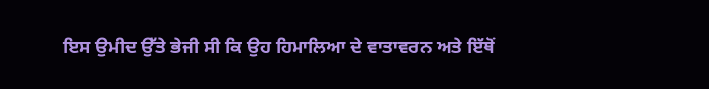ਇਸ ਉਮੀਦ ਉੱਤੇ ਭੇਜੀ ਸੀ ਕਿ ਉਹ ਹਿਮਾਲਿਆ ਦੇ ਵਾਤਾਵਰਨ ਅਤੇ ਇੱਥੋਂ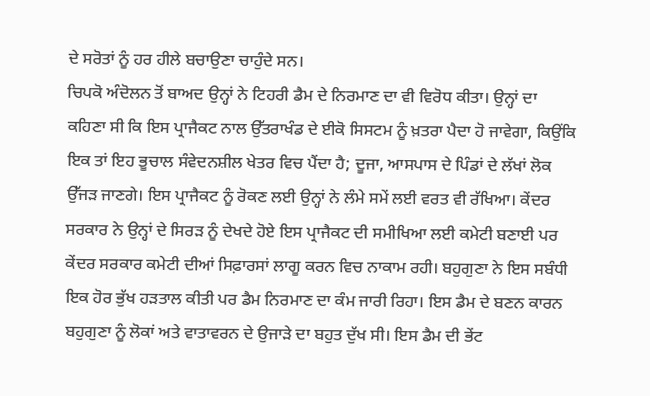ਦੇ ਸਰੋਤਾਂ ਨੂੰ ਹਰ ਹੀਲੇ ਬਚਾਉਣਾ ਚਾਹੁੰਦੇ ਸਨ।
ਚਿਪਕੋ ਅੰਦੋਲਨ ਤੋਂ ਬਾਅਦ ਉਨ੍ਹਾਂ ਨੇ ਟਿਹਰੀ ਡੈਮ ਦੇ ਨਿਰਮਾਣ ਦਾ ਵੀ ਵਿਰੋਧ ਕੀਤਾ। ਉਨ੍ਹਾਂ ਦਾ ਕਹਿਣਾ ਸੀ ਕਿ ਇਸ ਪ੍ਰਾਜੈਕਟ ਨਾਲ ਉੱਤਰਾਖੰਡ ਦੇ ਈਕੋ ਸਿਸਟਮ ਨੂੰ ਖ਼ਤਰਾ ਪੈਦਾ ਹੋ ਜਾਵੇਗਾ, ਕਿਉਂਕਿ ਇਕ ਤਾਂ ਇਹ ਭੂਚਾਲ ਸੰਵੇਦਨਸ਼ੀਲ ਖੇਤਰ ਵਿਚ ਪੈਂਦਾ ਹੈ; ਦੂਜਾ, ਆਸਪਾਸ ਦੇ ਪਿੰਡਾਂ ਦੇ ਲੱਖਾਂ ਲੋਕ ਉੱਜੜ ਜਾਣਗੇ। ਇਸ ਪ੍ਰਾਜੈਕਟ ਨੂੰ ਰੋਕਣ ਲਈ ਉਨ੍ਹਾਂ ਨੇ ਲੰਮੇ ਸਮੇਂ ਲਈ ਵਰਤ ਵੀ ਰੱਖਿਆ। ਕੇਂਦਰ ਸਰਕਾਰ ਨੇ ਉਨ੍ਹਾਂ ਦੇ ਸਿਰੜ ਨੂੰ ਦੇਖਦੇ ਹੋਏ ਇਸ ਪ੍ਰਾਜੈਕਟ ਦੀ ਸਮੀਖਿਆ ਲਈ ਕਮੇਟੀ ਬਣਾਈ ਪਰ ਕੇਂਦਰ ਸਰਕਾਰ ਕਮੇਟੀ ਦੀਆਂ ਸਿਫ਼ਾਰਸਾਂ ਲਾਗੂ ਕਰਨ ਵਿਚ ਨਾਕਾਮ ਰਹੀ। ਬਹੁਗੁਣਾ ਨੇ ਇਸ ਸਬੰਧੀ ਇਕ ਹੋਰ ਭੁੱਖ ਹੜਤਾਲ ਕੀਤੀ ਪਰ ਡੈਮ ਨਿਰਮਾਣ ਦਾ ਕੰਮ ਜਾਰੀ ਰਿਹਾ। ਇਸ ਡੈਮ ਦੇ ਬਣਨ ਕਾਰਨ ਬਹੁਗੁਣਾ ਨੂੰ ਲੋਕਾਂ ਅਤੇ ਵਾਤਾਵਰਨ ਦੇ ਉਜਾੜੇ ਦਾ ਬਹੁਤ ਦੁੱਖ ਸੀ। ਇਸ ਡੈਮ ਦੀ ਭੇਂਟ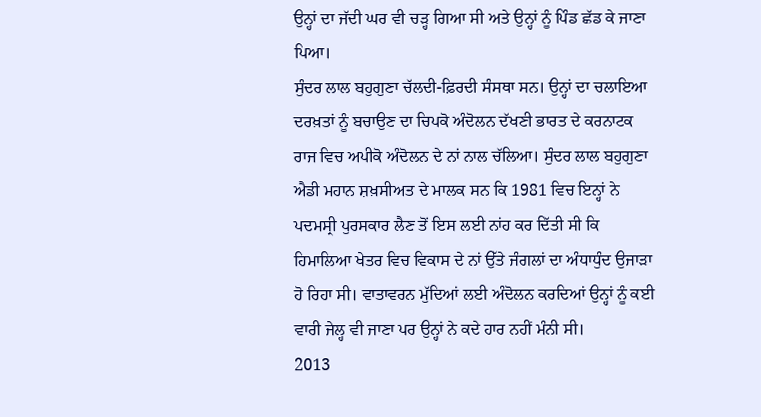ਉਨ੍ਹਾਂ ਦਾ ਜੱਦੀ ਘਰ ਵੀ ਚੜ੍ਹ ਗਿਆ ਸੀ ਅਤੇ ਉਨ੍ਹਾਂ ਨੂੰ ਪਿੰਡ ਛੱਡ ਕੇ ਜਾਣਾ ਪਿਆ।
ਸੁੰਦਰ ਲਾਲ ਬਹੁਗੁਣਾ ਚੱਲਦੀ-ਫ਼ਿਰਦੀ ਸੰਸਥਾ ਸਨ। ਉਨ੍ਹਾਂ ਦਾ ਚਲਾਇਆ ਦਰਖ਼ਤਾਂ ਨੂੰ ਬਚਾਉਣ ਦਾ ਚਿਪਕੋ ਅੰਦੋਲਨ ਦੱਖਣੀ ਭਾਰਤ ਦੇ ਕਰਨਾਟਕ ਰਾਜ ਵਿਚ ਅਪੀਕੋ ਅੰਦੋਲਨ ਦੇ ਨਾਂ ਨਾਲ ਚੱਲਿਆ। ਸੁੰਦਰ ਲਾਲ ਬਹੁਗੁਣਾ ਐਡੀ ਮਹਾਨ ਸ਼ਖ਼ਸੀਅਤ ਦੇ ਮਾਲਕ ਸਨ ਕਿ 1981 ਵਿਚ ਇਨ੍ਹਾਂ ਨੇ ਪਦਮਸ੍ਰੀ ਪੁਰਸਕਾਰ ਲੈਣ ਤੋਂ ਇਸ ਲਈ ਨਾਂਹ ਕਰ ਦਿੱਤੀ ਸੀ ਕਿ ਹਿਮਾਲਿਆ ਖੇਤਰ ਵਿਚ ਵਿਕਾਸ ਦੇ ਨਾਂ ਉੱਤੇ ਜੰਗਲਾਂ ਦਾ ਅੰਧਾਧੁੰਦ ਉਜਾੜਾ ਹੋ ਰਿਹਾ ਸੀ। ਵਾਤਾਵਰਨ ਮੁੱਦਿਆਂ ਲਈ ਅੰਦੋਲਨ ਕਰਦਿਆਂ ਉਨ੍ਹਾਂ ਨੂੰ ਕਈ ਵਾਰੀ ਜੇਲ੍ਹ ਵੀ ਜਾਣਾ ਪਰ ਉਨ੍ਹਾਂ ਨੇ ਕਦੇ ਹਾਰ ਨਹੀਂ ਮੰਨੀ ਸੀ।
2013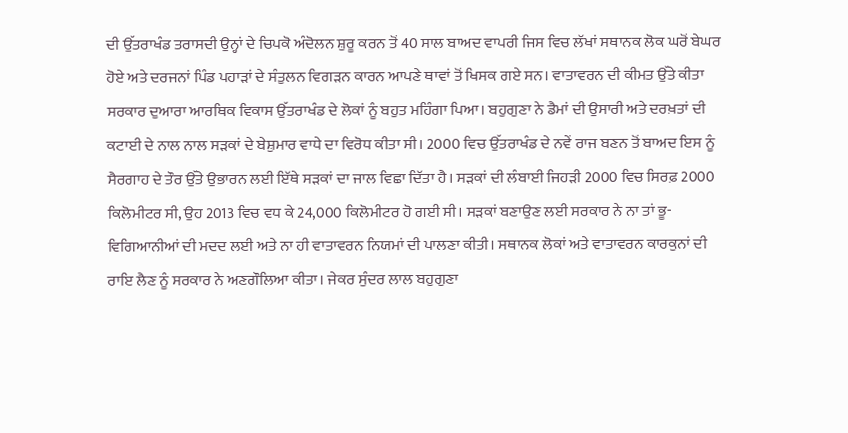ਦੀ ਉੱਤਰਾਖੰਡ ਤਰਾਸਦੀ ਉਨ੍ਹਾਂ ਦੇ ਚਿਪਕੋ ਅੰਦੋਲਨ ਸ਼ੁਰੂ ਕਰਨ ਤੋਂ 40 ਸਾਲ ਬਾਅਦ ਵਾਪਰੀ ਜਿਸ ਵਿਚ ਲੱਖਾਂ ਸਥਾਨਕ ਲੋਕ ਘਰੋਂ ਬੇਘਰ ਹੋਏ ਅਤੇ ਦਰਜਨਾਂ ਪਿੰਡ ਪਹਾੜਾਂ ਦੇ ਸੰਤੁਲਨ ਵਿਗੜਨ ਕਾਰਨ ਆਪਣੇ ਥਾਵਾਂ ਤੋਂ ਖਿਸਕ ਗਏ ਸਨ। ਵਾਤਾਵਰਨ ਦੀ ਕੀਮਤ ਉੱਤੇ ਕੀਤਾ ਸਰਕਾਰ ਦੁਆਰਾ ਆਰਥਿਕ ਵਿਕਾਸ ਉੱਤਰਾਖੰਡ ਦੇ ਲੋਕਾਂ ਨੂੰ ਬਹੁਤ ਮਹਿੰਗਾ ਪਿਆ। ਬਹੁਗੁਣਾ ਨੇ ਡੈਮਾਂ ਦੀ ਉਸਾਰੀ ਅਤੇ ਦਰਖ਼ਤਾਂ ਦੀ ਕਟਾਈ ਦੇ ਨਾਲ ਨਾਲ ਸੜਕਾਂ ਦੇ ਬੇਸ਼ੁਮਾਰ ਵਾਧੇ ਦਾ ਵਿਰੋਧ ਕੀਤਾ ਸੀ। 2000 ਵਿਚ ਉੱਤਰਾਖੰਡ ਦੇ ਨਵੇਂ ਰਾਜ ਬਣਨ ਤੋਂ ਬਾਅਦ ਇਸ ਨੂੰ ਸੈਰਗਾਹ ਦੇ ਤੌਰ ਉੱਤੇ ਉਭਾਰਨ ਲਈ ਇੱਥੇ ਸੜਕਾਂ ਦਾ ਜਾਲ ਵਿਛਾ ਦਿੱਤਾ ਹੈ। ਸੜਕਾਂ ਦੀ ਲੰਬਾਈ ਜਿਹੜੀ 2000 ਵਿਚ ਸਿਰਫ਼ 2000 ਕਿਲੋਮੀਟਰ ਸੀ, ਉਹ 2013 ਵਿਚ ਵਧ ਕੇ 24,000 ਕਿਲੋਮੀਟਰ ਹੋ ਗਈ ਸੀ। ਸੜਕਾਂ ਬਣਾਉਣ ਲਈ ਸਰਕਾਰ ਨੇ ਨਾ ਤਾਂ ਭੂ-ਵਿਗਿਆਨੀਆਂ ਦੀ ਮਦਦ ਲਈ ਅਤੇ ਨਾ ਹੀ ਵਾਤਾਵਰਨ ਨਿਯਮਾਂ ਦੀ ਪਾਲਣਾ ਕੀਤੀ। ਸਥਾਨਕ ਲੋਕਾਂ ਅਤੇ ਵਾਤਾਵਰਨ ਕਾਰਕੁਨਾਂ ਦੀ ਰਾਇ ਲੈਣ ਨੂੰ ਸਰਕਾਰ ਨੇ ਅਣਗੌਲਿਆ ਕੀਤਾ। ਜੇਕਰ ਸੁੰਦਰ ਲਾਲ ਬਹੁਗੁਣਾ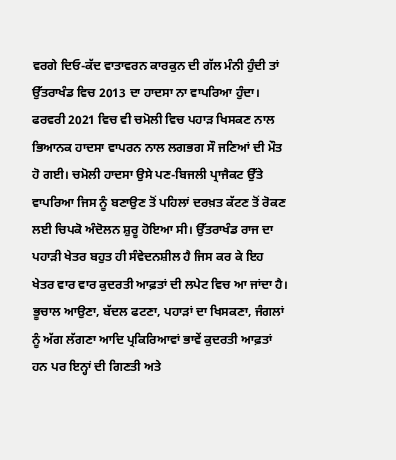ਵਰਗੇ ਦਿਓ-ਕੱਦ ਵਾਤਾਵਰਨ ਕਾਰਕੁਨ ਦੀ ਗੱਲ ਮੰਨੀ ਹੁੰਦੀ ਤਾਂ ਉੱਤਰਾਖੰਡ ਵਿਚ 2013 ਦਾ ਹਾਦਸਾ ਨਾ ਵਾਪਰਿਆ ਹੁੰਦਾ।
ਫਰਵਰੀ 2021 ਵਿਚ ਵੀ ਚਮੋਲੀ ਵਿਚ ਪਹਾੜ ਖਿਸਕਣ ਨਾਲ ਭਿਆਨਕ ਹਾਦਸਾ ਵਾਪਰਨ ਨਾਲ ਲਗਭਗ ਸੌ ਜਣਿਆਂ ਦੀ ਮੌਤ ਹੋ ਗਈ। ਚਮੋਲੀ ਹਾਦਸਾ ਉਸੇ ਪਣ-ਬਿਜਲੀ ਪ੍ਰਾਜੈਕਟ ਉੱਤੇ ਵਾਪਰਿਆ ਜਿਸ ਨੂੰ ਬਣਾਉਣ ਤੋਂ ਪਹਿਲਾਂ ਦਰਖ਼ਤ ਕੱਟਣ ਤੋਂ ਰੋਕਣ ਲਈ ਚਿਪਕੋ ਅੰਦੋਲਨ ਸ਼ੁਰੂ ਹੋਇਆ ਸੀ। ਉੱਤਰਾਖੰਡ ਰਾਜ ਦਾ ਪਹਾੜੀ ਖੇਤਰ ਬਹੁਤ ਹੀ ਸੰਵੇਦਨਸ਼ੀਲ ਹੈ ਜਿਸ ਕਰ ਕੇ ਇਹ ਖੇਤਰ ਵਾਰ ਵਾਰ ਕੁਦਰਤੀ ਆਫ਼ਤਾਂ ਦੀ ਲਪੇਟ ਵਿਚ ਆ ਜਾਂਦਾ ਹੈ। ਭੂਚਾਲ ਆਉਣਾ, ਬੱਦਲ ਫਟਣਾ, ਪਹਾੜਾਂ ਦਾ ਖਿਸਕਣਾ, ਜੰਗਲਾਂ ਨੂੰ ਅੱਗ ਲੱਗਣਾ ਆਦਿ ਪ੍ਰਕਿਰਿਆਵਾਂ ਭਾਵੇਂ ਕੁਦਰਤੀ ਆਫ਼ਤਾਂ ਹਨ ਪਰ ਇਨ੍ਹਾਂ ਦੀ ਗਿਣਤੀ ਅਤੇ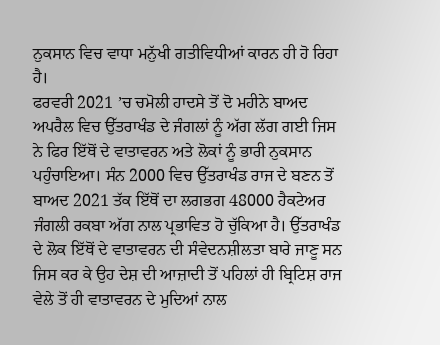ਨੁਕਸਾਨ ਵਿਚ ਵਾਧਾ ਮਨੁੱਖੀ ਗਤੀਵਿਧੀਆਂ ਕਾਰਨ ਹੀ ਹੋ ਰਿਹਾ ਹੈ।
ਫਰਵਰੀ 2021 ’ਚ ਚਮੋਲੀ ਹਾਦਸੇ ਤੋਂ ਦੋ ਮਹੀਨੇ ਬਾਅਦ ਅਪਰੈਲ ਵਿਚ ਉੱਤਰਾਖੰਡ ਦੇ ਜੰਗਲਾਂ ਨੂੰ ਅੱਗ ਲੱਗ ਗਈ ਜਿਸ ਨੇ ਫਿਰ ਇੱਥੋਂ ਦੇ ਵਾਤਾਵਰਨ ਅਤੇ ਲੋਕਾਂ ਨੂੰ ਭਾਰੀ ਨੁਕਸਾਨ ਪਹੁੰਚਾਇਆ। ਸੰਨ 2000 ਵਿਚ ਉੱਤਰਾਖੰਡ ਰਾਜ ਦੇ ਬਣਨ ਤੋਂ ਬਾਅਦ 2021 ਤੱਕ ਇੱਥੋਂ ਦਾ ਲਗਭਗ 48000 ਹੈਕਟੇਅਰ ਜੰਗਲੀ ਰਕਬਾ ਅੱਗ ਨਾਲ ਪ੍ਰਭਾਵਿਤ ਹੋ ਚੁੱਕਿਆ ਹੈ। ਉੱਤਰਾਖੰਡ ਦੇ ਲੋਕ ਇੱਥੋਂ ਦੇ ਵਾਤਾਵਰਨ ਦੀ ਸੰਵੇਦਨਸ਼ੀਲਤਾ ਬਾਰੇ ਜਾਣੂ ਸਨ ਜਿਸ ਕਰ ਕੇ ਉਹ ਦੇਸ਼ ਦੀ ਆਜ਼ਾਦੀ ਤੋਂ ਪਹਿਲਾਂ ਹੀ ਬ੍ਰਿਟਿਸ਼ ਰਾਜ ਵੇਲੇ ਤੋਂ ਹੀ ਵਾਤਾਵਰਨ ਦੇ ਮੁਦਿਆਂ ਨਾਲ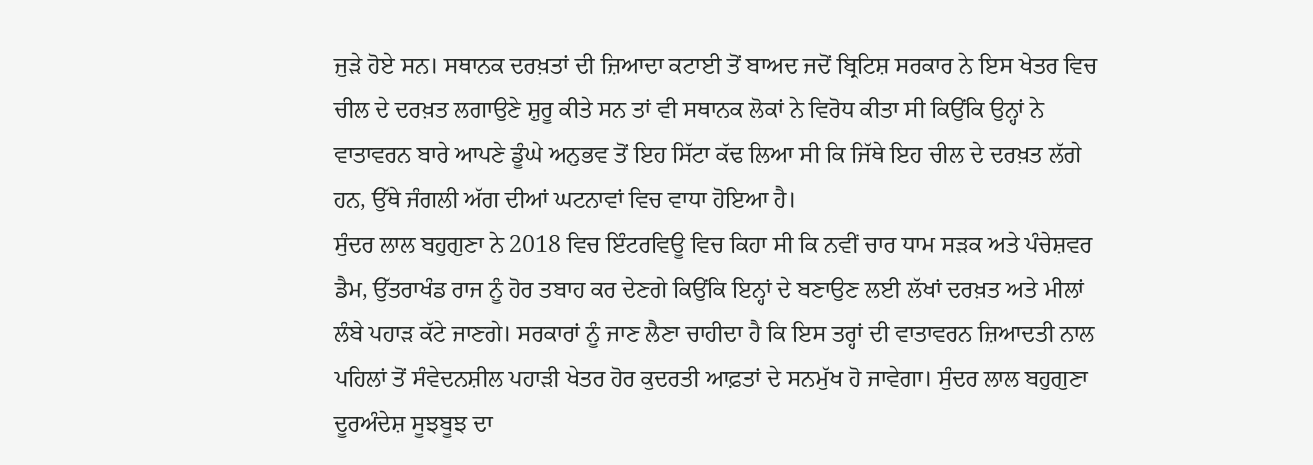ਜੁੜੇ ਹੋਏ ਸਨ। ਸਥਾਨਕ ਦਰਖ਼ਤਾਂ ਦੀ ਜ਼ਿਆਦਾ ਕਟਾਈ ਤੋਂ ਬਾਅਦ ਜਦੋਂ ਬ੍ਰਿਟਿਸ਼ ਸਰਕਾਰ ਨੇ ਇਸ ਖੇਤਰ ਵਿਚ ਚੀਲ ਦੇ ਦਰਖ਼ਤ ਲਗਾਉਣੇ ਸ਼ੁਰੂ ਕੀਤੇ ਸਨ ਤਾਂ ਵੀ ਸਥਾਨਕ ਲੋਕਾਂ ਨੇ ਵਿਰੋਧ ਕੀਤਾ ਸੀ ਕਿਉਂਕਿ ਉਨ੍ਹਾਂ ਨੇ ਵਾਤਾਵਰਨ ਬਾਰੇ ਆਪਣੇ ਡੂੰਘੇ ਅਨੁਭਵ ਤੋਂ ਇਹ ਸਿੱਟਾ ਕੱਢ ਲਿਆ ਸੀ ਕਿ ਜਿੱਥੇ ਇਹ ਚੀਲ ਦੇ ਦਰਖ਼ਤ ਲੱਗੇ ਹਨ, ਉੱਥੇ ਜੰਗਲੀ ਅੱਗ ਦੀਆਂ ਘਟਨਾਵਾਂ ਵਿਚ ਵਾਧਾ ਹੋਇਆ ਹੈ।
ਸੁੰਦਰ ਲਾਲ ਬਹੁਗੁਣਾ ਨੇ 2018 ਵਿਚ ਇੰਟਰਵਿਊ ਵਿਚ ਕਿਹਾ ਸੀ ਕਿ ਨਵੀਂ ਚਾਰ ਧਾਮ ਸੜਕ ਅਤੇ ਪੰਚੇਸ਼ਵਰ ਡੈਮ, ਉੱਤਰਾਖੰਡ ਰਾਜ ਨੂੰ ਹੋਰ ਤਬਾਹ ਕਰ ਦੇਣਗੇ ਕਿਉਂਕਿ ਇਨ੍ਹਾਂ ਦੇ ਬਣਾਉਣ ਲਈ ਲੱਖਾਂ ਦਰਖ਼ਤ ਅਤੇ ਮੀਲਾਂ ਲੰਬੇ ਪਹਾੜ ਕੱਟੇ ਜਾਣਗੇ। ਸਰਕਾਰਾਂ ਨੂੰ ਜਾਣ ਲੈਣਾ ਚਾਹੀਦਾ ਹੈ ਕਿ ਇਸ ਤਰ੍ਹਾਂ ਦੀ ਵਾਤਾਵਰਨ ਜ਼ਿਆਦਤੀ ਨਾਲ ਪਹਿਲਾਂ ਤੋਂ ਸੰਵੇਦਨਸ਼ੀਲ ਪਹਾੜੀ ਖੇਤਰ ਹੋਰ ਕੁਦਰਤੀ ਆਫ਼ਤਾਂ ਦੇ ਸਨਮੁੱਖ ਹੋ ਜਾਵੇਗਾ। ਸੁੰਦਰ ਲਾਲ ਬਹੁਗੁਣਾ ਦੂਰਅੰਦੇਸ਼ ਸੂਝਬੂਝ ਦਾ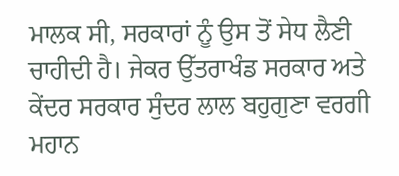ਮਾਲਕ ਸੀ, ਸਰਕਾਰਾਂ ਨੂੰ ਉਸ ਤੋਂ ਸੇਧ ਲੈਣੀ ਚਾਹੀਦੀ ਹੈ। ਜੇਕਰ ਉੱਤਰਾਖੰਡ ਸਰਕਾਰ ਅਤੇ ਕੇਂਦਰ ਸਰਕਾਰ ਸੁੰਦਰ ਲਾਲ ਬਹੁਗੁਣਾ ਵਰਗੀ ਮਹਾਨ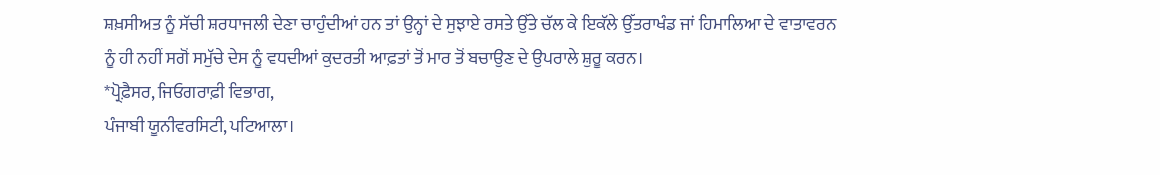ਸ਼ਖ਼ਸੀਅਤ ਨੂੰ ਸੱਚੀ ਸ਼ਰਧਾਜਲੀ ਦੇਣਾ ਚਾਹੁੰਦੀਆਂ ਹਨ ਤਾਂ ਉਨ੍ਹਾਂ ਦੇ ਸੁਝਾਏ ਰਸਤੇ ਉੱਤੇ ਚੱਲ ਕੇ ਇਕੱਲੇ ਉੱਤਰਾਖੰਡ ਜਾਂ ਹਿਮਾਲਿਆ ਦੇ ਵਾਤਾਵਰਨ ਨੂੰ ਹੀ ਨਹੀਂ ਸਗੋਂ ਸਮੁੱਚੇ ਦੇਸ ਨੂੰ ਵਧਦੀਆਂ ਕੁਦਰਤੀ ਆਫ਼ਤਾਂ ਤੋਂ ਮਾਰ ਤੋਂ ਬਚਾਉਣ ਦੇ ਉਪਰਾਲੇ ਸ਼ੁਰੂ ਕਰਨ।
*ਪ੍ਰੋਫ਼ੈਸਰ, ਜਿਓਗਰਾਫ਼ੀ ਵਿਭਾਗ,
ਪੰਜਾਬੀ ਯੂਨੀਵਰਸਿਟੀ, ਪਟਿਆਲਾ।